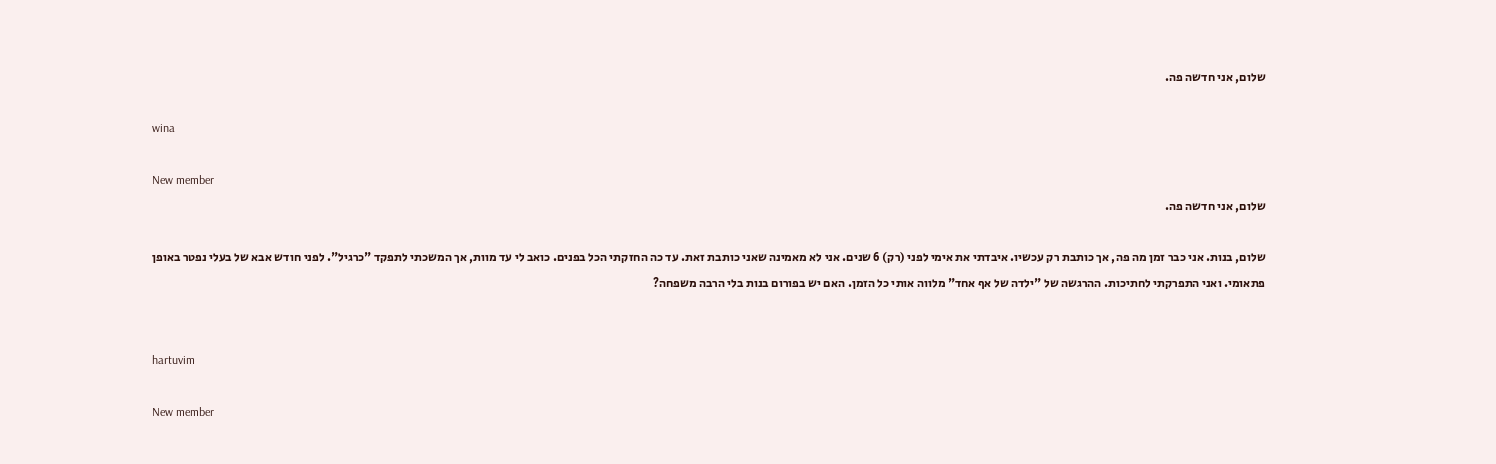שלום, אני חדשה פה.

wina

New member
שלום, אני חדשה פה.

שלום, בנות. אני כבר זמן מה פה, אך כותבת רק עכשיו. איבדתי את אימי לפני (רק) 6 שנים. אני לא מאמינה שאני כותבת זאת. עד כה החזקתי הכל בפנים. כואב לי עד מוות, אך המשכתי לתפקד "כרגיל". לפני חודש אבא של בעלי נפטר באופן פתאומי. ואני התפרקתי לחתיכות. ההרגשה של "ילדה של אף אחד" מלווה אותי כל הזמן. האם יש בפורום בנות בלי הרבה משפחה?


hartuvim

New member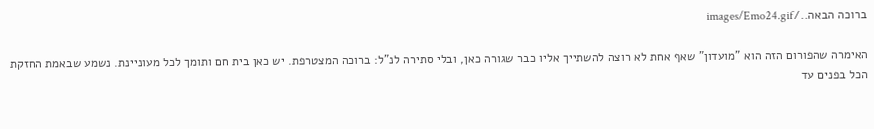ברוכה הבאה../images/Emo24.gif

האימרה שהפורום הזה הוא "מועדון" שאף אחת לא רוצה להשתייך אליו כבר שגורה כאן, ובלי סתירה לנ"ל: ברוכה המצטרפת. יש כאן בית חם ותומך לכל מעוניינת. נשמע שבאמת החזקת הכל בפנים עד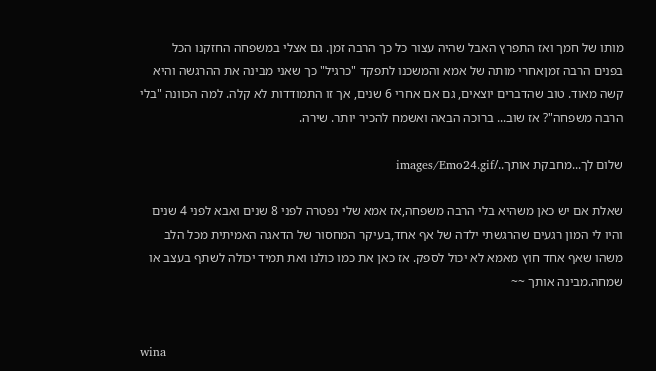מותו של חמך ואז התפרץ האבל שהיה עצור כל כך הרבה זמן. גם אצלי במשפחה החזקנו הכל בפנים הרבה זמןאחרי מותה של אמא והמשכנו לתפקד "כרגיל" כך שאני מבינה את ההרגשה והיא קשה מאוד. טוב שהדברים יוצאים, גם אם אחרי 6 שנים, אך זו התמודדות לא קלה. למה הכוונה "בלי הרבה משפחה"? אז שוב... ברוכה הבאה ואשמח להכיר יותר. שירה.

שלום לך...מחבקת אותך../images/Emo24.gif

שאלת אם יש כאן משהיא בלי הרבה משפחה,אז אמא שלי נפטרה לפני 8 שנים ואבא לפני 4 שנים והיו לי המון רגעים שהרגשתי ילדה של אף אחד,בעיקר המחסור של הדאגה האמיתית מכל הלב משהו שאף אחד חוץ מאמא לא יכול לספק. אז כאן את כמו כולנו ואת תמיד יכולה לשתף בעצב או שמחה.מבינה אותך ~~


wina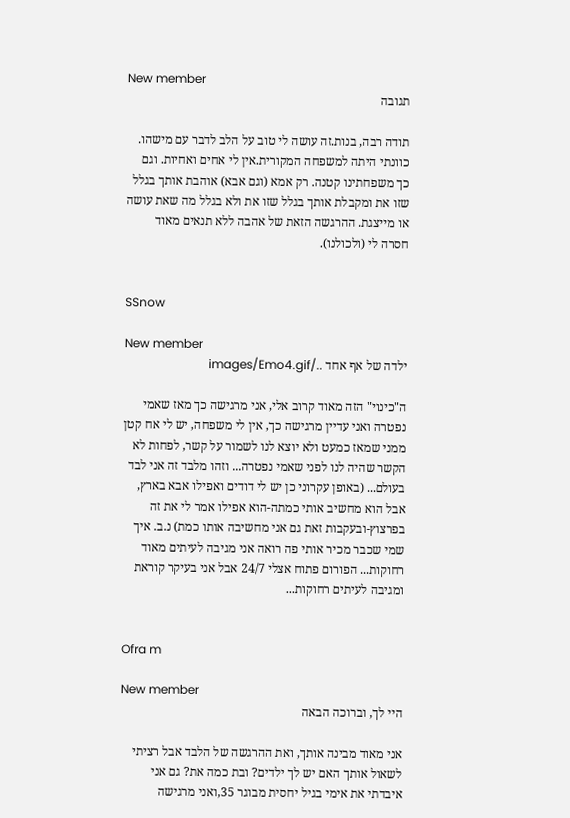New member
תגובה

תודה רבה, בנות.זה עושה לי טוב על הלב לדבר עם מישהו. כוונתי היתה למשפחה המקורית.אין לי אחים ואחיות. וגם כך משפחתינו קטנה. רק אמא (וגם אבא) אוהבת אותך בגלל שזו את ומקבלת אותך בגלל שזו את ולא בגלל מה שאת עושה או מייצגת. ההרגשה הזאת של אהבה ללא תנאים מאוד חסרה לי (ולכולנו).


SSnow

New member
ילדה של אף אחד ../images/Emo4.gif

ה"כינוי" הזה מאוד קרוב אלי, אני מרגישה כך מאז שאמי נפטרה ואני עדיין מרגישה כך, אין לי משפחה, יש לי אח קטן ממני שמאז כמעט ולא יוצא לנו לשמור על קשר, לפחות לא הקשר שהיה לנו לפני שאמי נפטרה... וזהו מלבד זה אני לבד בעולם... (באופן עקרוני כן יש לי דודים ואפילו אבא בארץ, אבל הוא מחשיב אותי כמתה-הוא אפילו אמר לי את זה בפרצוץ-ובעקבות זאת גם אני מחשיבה אותו כמת) נ.ב. איך שמי שכבר מכיר אותי פה רואה אני מגיבה לעיתים מאוד רחוקות... הפורום פתוח אצלי 24/7 אבל אני בעיקר קוראת ומגיבה לעיתים רחוקות...


Ofra m

New member
היי לך, וברוכה הבאה

אני מאוד מבינה אותך, ואת ההרגשה של הלבד אבל רציתי לשאול אותך האם יש לך ילדים? ובת כמה את? גם אני איבדתי את אימי בגיל יחסית מבוגר 35,ואני מרגישה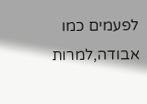לפעמים כמו אבודה,למרות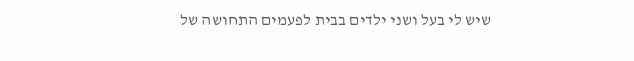שיש לי בעל ושני ילדים בבית לפעמים התחושה של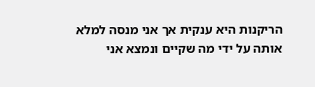הריקנות היא ענקית אך אני מנסה למלא אותה על ידי מה שקיים ונמצא אני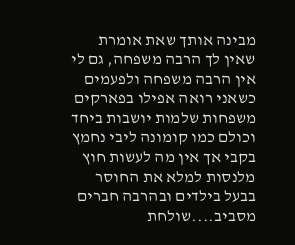מבינה אותך שאת אומרת שאין לך הרבה משפחה, גם לי אין הרבה משפחה ולפעמים כשאני רואה אפילו בפארקים משפחות שלמות יושבות ביחד וכולם כמו קומונה ליבי נחמץ בקבי אך אין מה לעשות חוץ מלנסות למלא את החוסר בבעל בילדים ובהרבה חברים מסביב....שולחת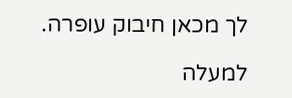לך מכאן חיבוק עופרה.

למעלה